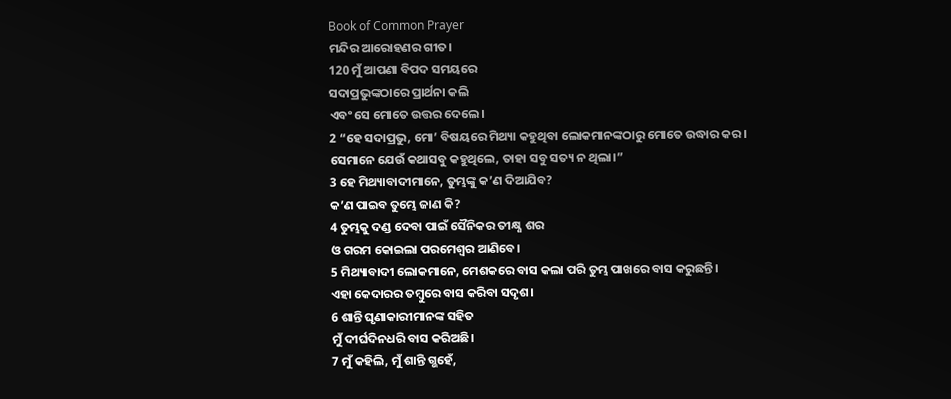Book of Common Prayer
ମନ୍ଦିର ଆରୋହଣର ଗୀତ।
120 ମୁଁ ଆପଣା ବିପଦ ସମୟରେ
ସଦାପ୍ରଭୁଙ୍କଠାରେ ପ୍ରାର୍ଥନା କଲି
ଏବଂ ସେ ମୋତେ ଉତ୍ତର ଦେଲେ।
2 “ହେ ସଦାପ୍ରଭୁ, ମୋ’ ବିଷୟରେ ମିଥ୍ୟା କହୁଥିବା ଲୋକମାନଙ୍କଠାରୁ ମୋତେ ଉଦ୍ଧାର କର।
ସେମାନେ ଯେଉଁ କଥାସବୁ କହୁଥିଲେ, ତାହା ସବୁ ସତ୍ୟ ନ ଥିଲା।”
3 ହେ ମିଥ୍ୟାବାଦୀମାନେ, ତୁମ୍ଭଙ୍କୁ କ’ଣ ଦିଆଯିବ?
କ’ଣ ପାଇବ ତୁମ୍ଭେ ଜାଣ କି?
4 ତୁମ୍ଭକୁ ଦଣ୍ଡ ଦେବା ପାଇଁ ସୈନିକର ତୀକ୍ଷ୍ଣ ଶର
ଓ ଗରମ କୋଇଲା ପରମେଶ୍ୱର ଆଣିବେ।
5 ମିଥ୍ୟାବାଦୀ ଲୋକମାନେ, ମେଶକରେ ବାସ କଲା ପରି ତୁମ୍ଭ ପାଖରେ ବାସ କରୁଛନ୍ତି।
ଏହା କେଦାରର ତମ୍ବୁରେ ବାସ କରିବା ସଦୃଶ।
6 ଶାନ୍ତି ଘୃଣାକାରୀମାନଙ୍କ ସହିତ
ମୁଁ ଦୀର୍ଘଦିନଧରି ବାସ କରିଅଛି।
7 ମୁଁ କହିଲି, ମୁଁ ଶାନ୍ତି ଗ୍ଭହେଁ,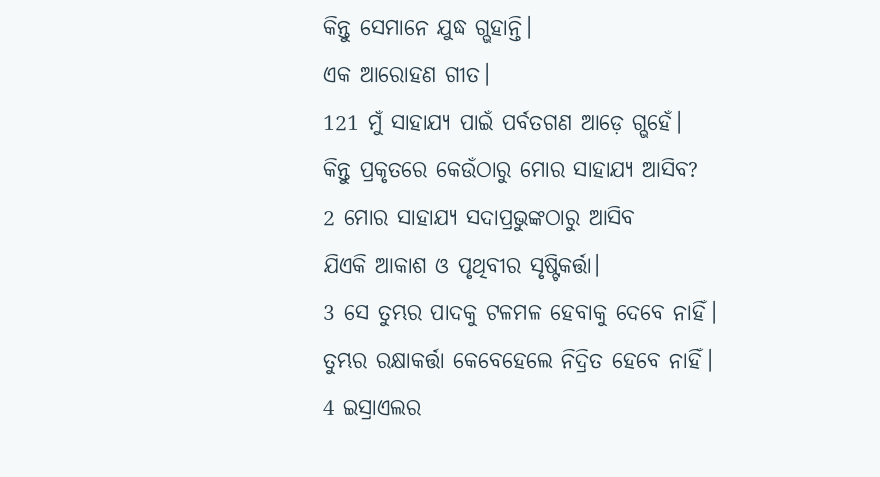କିନ୍ତୁ ସେମାନେ ଯୁଦ୍ଧ ଗ୍ଭହାନ୍ତି।
ଏକ ଆରୋହଣ ଗୀତ।
121 ମୁଁ ସାହାଯ୍ୟ ପାଇଁ ପର୍ବତଗଣ ଆଡ଼େ ଗ୍ଭହେଁ।
କିନ୍ତୁ ପ୍ରକୃତରେ କେଉଁଠାରୁ ମୋର ସାହାଯ୍ୟ ଆସିବ?
2 ମୋର ସାହାଯ୍ୟ ସଦାପ୍ରଭୁଙ୍କଠାରୁ ଆସିବ
ଯିଏକି ଆକାଶ ଓ ପୃଥିବୀର ସୃଷ୍ଟିକର୍ତ୍ତା।
3 ସେ ତୁମ୍ଭର ପାଦକୁ ଟଳମଳ ହେବାକୁ ଦେବେ ନାହିଁ।
ତୁମ୍ଭର ରକ୍ଷାକର୍ତ୍ତା କେବେହେଲେ ନିଦ୍ରିତ ହେବେ ନାହିଁ।
4 ଇସ୍ରାଏଲର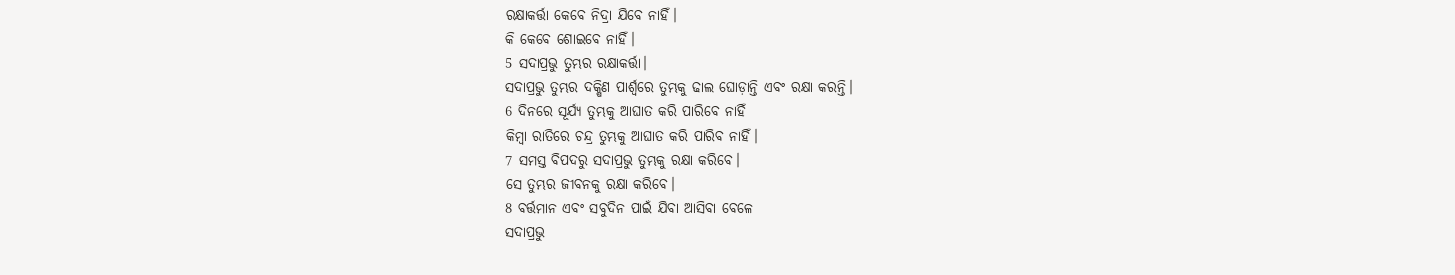ରକ୍ଷାକର୍ତ୍ତା କେବେ ନିଦ୍ରା ଯିବେ ନାହିଁ।
କି କେବେ ଶୋଇବେ ନାହିଁ।
5 ସଦାପ୍ରଭୁ ତୁମ୍ଭର ରକ୍ଷାକର୍ତ୍ତା।
ସଦାପ୍ରଭୁ ତୁମ୍ଭର ଦକ୍ଷିଣ ପାର୍ଶ୍ୱରେ ତୁମ୍ଭକୁ ଢାଲ ଘୋଡ଼ାନ୍ତି ଏବଂ ରକ୍ଷା କରନ୍ତି।
6 ଦିନରେ ସୂର୍ଯ୍ୟ ତୁମ୍ଭକୁ ଆଘାତ କରି ପାରିବେ ନାହିଁ
କିମ୍ବା ରାତିରେ ଚନ୍ଦ୍ର ତୁମ୍ଭକୁ ଆଘାତ କରି ପାରିବ ନାହିଁ।
7 ସମସ୍ତ ବିପଦରୁ ସଦାପ୍ରଭୁ ତୁମ୍ଭକୁ ରକ୍ଷା କରିବେ।
ସେ ତୁମ୍ଭର ଜୀବନକୁ ରକ୍ଷା କରିବେ।
8 ବର୍ତ୍ତମାନ ଏବଂ ସବୁଦିନ ପାଇଁ ଯିବା ଆସିବା ବେଳେ
ସଦାପ୍ରଭୁ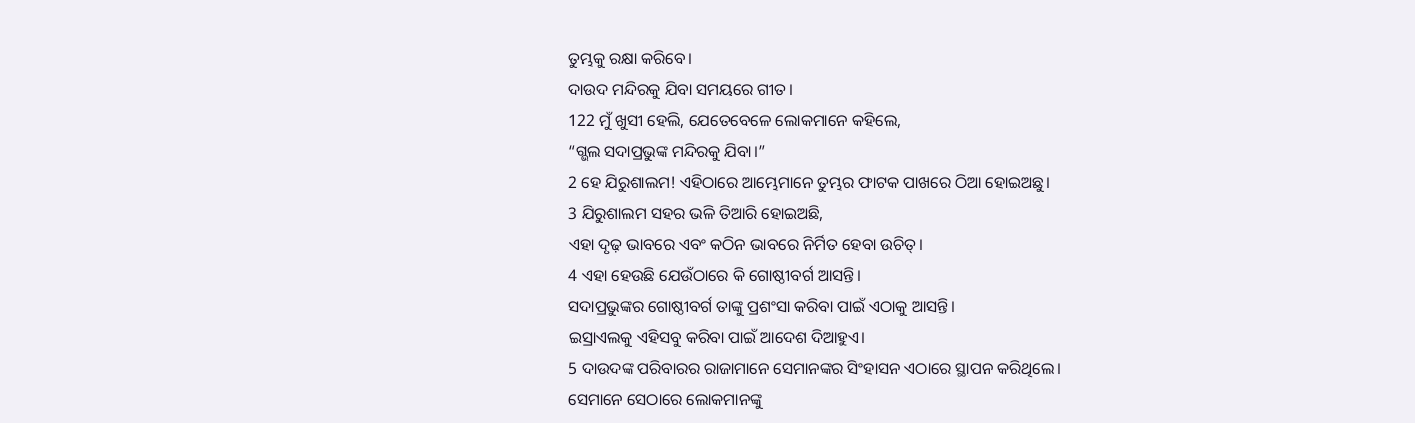ତୁମ୍ଭକୁ ରକ୍ଷା କରିବେ।
ଦାଉଦ ମନ୍ଦିରକୁ ଯିବା ସମୟରେ ଗୀତ।
122 ମୁଁ ଖୁସୀ ହେଲି, ଯେତେବେଳେ ଲୋକମାନେ କହିଲେ,
“ଗ୍ଭଲ ସଦାପ୍ରଭୁଙ୍କ ମନ୍ଦିରକୁ ଯିବା।”
2 ହେ ଯିରୁଶାଲମ! ଏହିଠାରେ ଆମ୍ଭେମାନେ ତୁମ୍ଭର ଫାଟକ ପାଖରେ ଠିଆ ହୋଇଅଛୁ।
3 ଯିରୁଶାଲମ ସହର ଭଳି ତିଆରି ହୋଇଅଛି,
ଏହା ଦୃଢ଼ ଭାବରେ ଏବଂ କଠିନ ଭାବରେ ନିର୍ମିତ ହେବା ଉଚିତ୍।
4 ଏହା ହେଉଛି ଯେଉଁଠାରେ କି ଗୋଷ୍ଠୀବର୍ଗ ଆସନ୍ତି।
ସଦାପ୍ରଭୁଙ୍କର ଗୋଷ୍ଠୀବର୍ଗ ତାଙ୍କୁ ପ୍ରଶଂସା କରିବା ପାଇଁ ଏଠାକୁ ଆସନ୍ତି।
ଇସ୍ରାଏଲକୁ ଏହିସବୁ କରିବା ପାଇଁ ଆଦେଶ ଦିଆହୁଏ।
5 ଦାଉଦଙ୍କ ପରିବାରର ରାଜାମାନେ ସେମାନଙ୍କର ସିଂହାସନ ଏଠାରେ ସ୍ଥାପନ କରିଥିଲେ।
ସେମାନେ ସେଠାରେ ଲୋକମାନଙ୍କୁ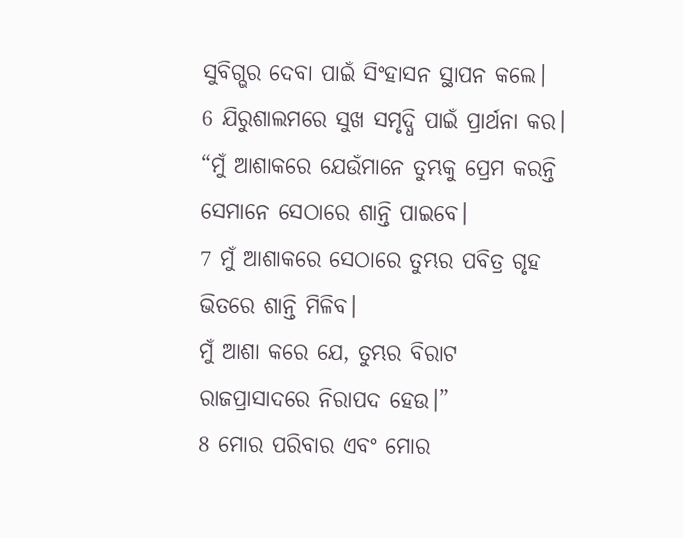ସୁବିଗ୍ଭର ଦେବା ପାଇଁ ସିଂହାସନ ସ୍ଥାପନ କଲେ।
6 ଯିରୁଶାଲମରେ ସୁଖ ସମୃଦ୍ଧି ପାଇଁ ପ୍ରାର୍ଥନା କର।
“ମୁଁ ଆଶାକରେ ଯେଉଁମାନେ ତୁମ୍ଭକୁ ପ୍ରେମ କରନ୍ତି ସେମାନେ ସେଠାରେ ଶାନ୍ତି ପାଇବେ।
7 ମୁଁ ଆଶାକରେ ସେଠାରେ ତୁମ୍ଭର ପବିତ୍ର ଗୃହ ଭିତରେ ଶାନ୍ତି ମିଳିବ।
ମୁଁ ଆଶା କରେ ଯେ, ତୁମ୍ଭର ବିରାଟ ରାଜପ୍ରାସାଦରେ ନିରାପଦ ହେଉ।”
8 ମୋର ପରିବାର ଏବଂ ମୋର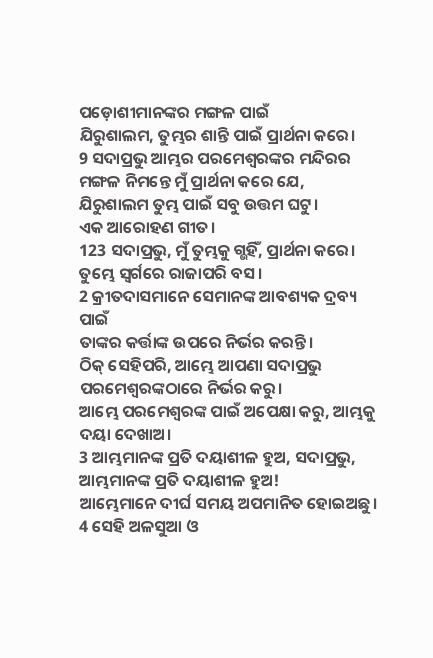ପଡ଼ୋଶୀମାନଙ୍କର ମଙ୍ଗଳ ପାଇଁ
ଯିରୁଶାଲମ, ତୁମ୍ଭର ଶାନ୍ତି ପାଇଁ ପ୍ରାର୍ଥନା କରେ।
9 ସଦାପ୍ରଭୁ ଆମ୍ଭର ପରମେଶ୍ୱରଙ୍କର ମନ୍ଦିରର ମଙ୍ଗଳ ନିମନ୍ତେ ମୁଁ ପ୍ରାର୍ଥନା କରେ ଯେ,
ଯିରୁଶାଲମ ତୁମ୍ଭ ପାଇଁ ସବୁ ଉତ୍ତମ ଘଟୁ।
ଏକ ଆରୋହଣ ଗୀତ।
123 ସଦାପ୍ରଭୁ, ମୁଁ ତୁମ୍ଭକୁ ଗ୍ଭହିଁ, ପ୍ରାର୍ଥନା କରେ।
ତୁମ୍ଭେ ସ୍ୱର୍ଗରେ ରାଜାପରି ବସ।
2 କ୍ରୀତଦାସମାନେ ସେମାନଙ୍କ ଆବଶ୍ୟକ ଦ୍ରବ୍ୟ ପାଇଁ
ତାଙ୍କର କର୍ତ୍ତାଙ୍କ ଉପରେ ନିର୍ଭର କରନ୍ତି।
ଠିକ୍ ସେହିପରି, ଆମ୍ଭେ ଆପଣା ସଦାପ୍ରଭୁ ପରମେଶ୍ୱରଙ୍କଠାରେ ନିର୍ଭର କରୁ।
ଆମ୍ଭେ ପରମେଶ୍ୱରଙ୍କ ପାଇଁ ଅପେକ୍ଷା କରୁ, ଆମ୍ଭକୁ ଦୟା ଦେଖାଅ।
3 ଆମ୍ଭମାନଙ୍କ ପ୍ରତି ଦୟାଶୀଳ ହୁଅ, ସଦାପ୍ରଭୁ, ଆମ୍ଭମାନଙ୍କ ପ୍ରତି ଦୟାଶୀଳ ହୁଅ!
ଆମ୍ଭେମାନେ ଦୀର୍ଘ ସମୟ ଅପମାନିତ ହୋଇଅଛୁ।
4 ସେହି ଅଳସୁଆ ଓ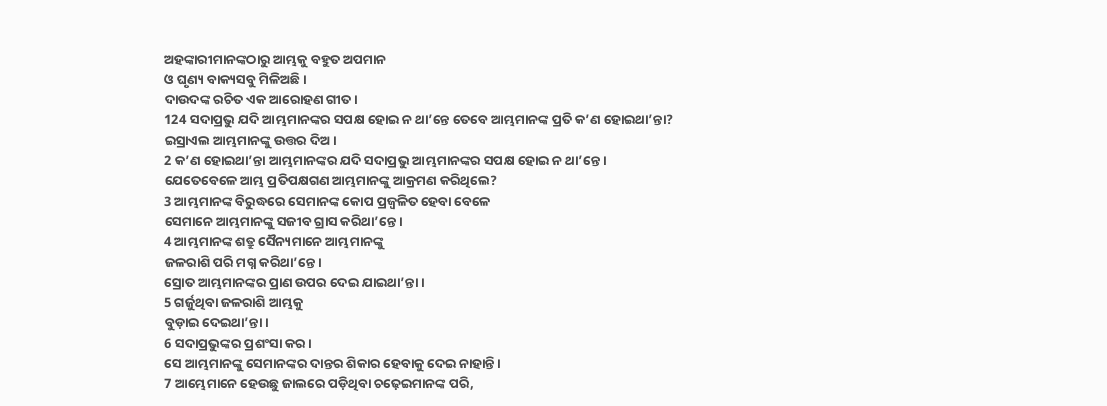ଅହଙ୍କାରୀମାନଙ୍କଠାରୁ ଆମ୍ଭକୁ ବହୁତ ଅପମାନ
ଓ ଘୃଣ୍ୟ ବାକ୍ୟସବୁ ମିଳିଅଛି।
ଦାଉଦଙ୍କ ରଚିତ ଏକ ଆରୋହଣ ଗୀତ।
124 ସଦାପ୍ରଭୁ ଯଦି ଆମ୍ଭମାନଙ୍କର ସପକ୍ଷ ହୋଇ ନ ଥା’ନ୍ତେ ତେବେ ଆମ୍ଭମାନଙ୍କ ପ୍ରତି କ’ଣ ହୋଇଥା’ନ୍ତା?
ଇସ୍ରାଏଲ ଆମ୍ଭମାନଙ୍କୁ ଉତ୍ତର ଦିଅ।
2 କ’ଣ ହୋଇଥା’ନ୍ତା ଆମ୍ଭମାନଙ୍କର ଯଦି ସଦାପ୍ରଭୁ ଆମ୍ଭମାନଙ୍କର ସପକ୍ଷ ହୋଇ ନ ଥା’ନ୍ତେ।
ଯେତେବେଳେ ଆମ୍ଭ ପ୍ରତିପକ୍ଷଗଣ ଆମ୍ଭମାନଙ୍କୁ ଆକ୍ରମଣ କରିଥିଲେ?
3 ଆମ୍ଭମାନଙ୍କ ବିରୁଦ୍ଧରେ ସେମାନଙ୍କ କୋପ ପ୍ରଜ୍ୱଳିତ ହେବା ବେଳେ
ସେମାନେ ଆମ୍ଭମାନଙ୍କୁ ସଜୀବ ଗ୍ରାସ କରିଥା’ନ୍ତେ।
4 ଆମ୍ଭମାନଙ୍କ ଶତ୍ରୁ ସୈନ୍ୟମାନେ ଆମ୍ଭମାନଙ୍କୁ
ଜଳରାଶି ପରି ମଗ୍ନ କରିଥା’ନ୍ତେ।
ସ୍ରୋତ ଆମ୍ଭମାନଙ୍କର ପ୍ରାଣ ଉପର ଦେଇ ଯାଇଥା’ନ୍ତା।
5 ଗର୍ଜୁଥିବା ଜଳରାଶି ଆମ୍ଭକୁ
ବୁଡ଼ାଇ ଦେଇଥା’ନ୍ତା।
6 ସଦାପ୍ରଭୁଙ୍କର ପ୍ରଶଂସା କର।
ସେ ଆମ୍ଭମାନଙ୍କୁ ସେମାନଙ୍କର ଦାନ୍ତର ଶିକାର ହେବାକୁ ଦେଇ ନାହାନ୍ତି।
7 ଆମ୍ଭେମାନେ ହେଉଛୁ ଜାଲରେ ପଡ଼ିଥିବା ଚଢ଼େଇମାନଙ୍କ ପରି,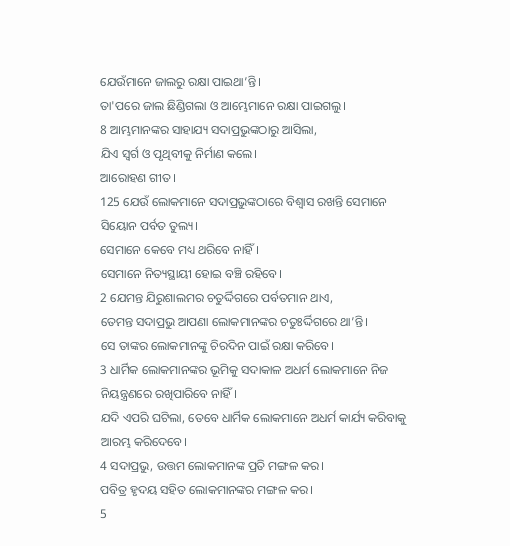ଯେଉଁମାନେ ଜାଲରୁ ରକ୍ଷା ପାଇଥା’ନ୍ତି।
ତା'ପରେ ଜାଲ ଛିଣ୍ଡିଗଲା ଓ ଆମ୍ଭେମାନେ ରକ୍ଷା ପାଇଗଲୁ।
8 ଆମ୍ଭମାନଙ୍କର ସାହାଯ୍ୟ ସଦାପ୍ରଭୁଙ୍କଠାରୁ ଆସିଲା,
ଯିଏ ସ୍ୱର୍ଗ ଓ ପୃଥିବୀକୁ ନିର୍ମାଣ କଲେ।
ଆରୋହଣ ଗୀତ।
125 ଯେଉଁ ଲୋକମାନେ ସଦାପ୍ରଭୁଙ୍କଠାରେ ବିଶ୍ୱାସ ରଖନ୍ତି ସେମାନେ ସିୟୋନ ପର୍ବତ ତୁଲ୍ୟ।
ସେମାନେ କେବେ ମଧ୍ୟ ଥରିବେ ନାହିଁ।
ସେମାନେ ନିତ୍ୟସ୍ଥାୟୀ ହୋଇ ବଞ୍ଚି ରହିବେ।
2 ଯେମନ୍ତ ଯିରୁଶାଲମର ଚତୁର୍ଦ୍ଦିଗରେ ପର୍ବତମାନ ଥାଏ,
ତେମନ୍ତ ସଦାପ୍ରଭୁ ଆପଣା ଲୋକମାନଙ୍କର ଚତୁଃର୍ଦ୍ଦିଗରେ ଥା’ନ୍ତି।
ସେ ତାଙ୍କର ଲୋକମାନଙ୍କୁ ଚିରଦିନ ପାଇଁ ରକ୍ଷା କରିବେ।
3 ଧାର୍ମିକ ଲୋକମାନଙ୍କର ଭୂମିକୁ ସଦାକାଳ ଅଧର୍ମ ଲୋକମାନେ ନିଜ ନିୟନ୍ତ୍ରଣରେ ରଖିପାରିବେ ନାହିଁ।
ଯଦି ଏପରି ଘଟିଲା, ତେବେ ଧାର୍ମିକ ଲୋକମାନେ ଅଧର୍ମ କାର୍ଯ୍ୟ କରିବାକୁ ଆରମ୍ଭ କରିଦେବେ।
4 ସଦାପ୍ରଭୁ, ଉତ୍ତମ ଲୋକମାନଙ୍କ ପ୍ରତି ମଙ୍ଗଳ କର।
ପବିତ୍ର ହୃଦୟ ସହିତ ଲୋକମାନଙ୍କର ମଙ୍ଗଳ କର।
5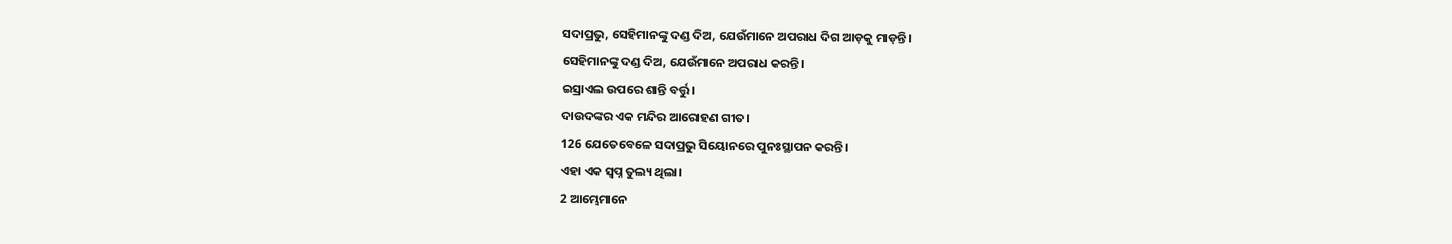ସଦାପ୍ରଭୁ, ସେହିମାନଙ୍କୁ ଦଣ୍ଡ ଦିଅ, ଯେଉଁମାନେ ଅପରାଧ ଦିଗ ଆଡ଼କୁ ମାଡ଼ନ୍ତି।
ସେହିମାନଙ୍କୁ ଦଣ୍ଡ ଦିଅ, ଯେଉଁମାନେ ଅପରାଧ କରନ୍ତି।
ଇସ୍ରାଏଲ ଉପରେ ଶାନ୍ତି ବର୍ତ୍ତୁ।
ଦାଉଦଙ୍କର ଏକ ମନ୍ଦିର ଆରୋହଣ ଗୀତ।
126 ଯେତେବେଳେ ସଦାପ୍ରଭୁ ସିୟୋନରେ ପୁନଃସ୍ଥାପନ କରନ୍ତି।
ଏହା ଏକ ସ୍ୱପ୍ନ ତୁଲ୍ୟ ଥିଲା।
2 ଆମ୍ଭେମାନେ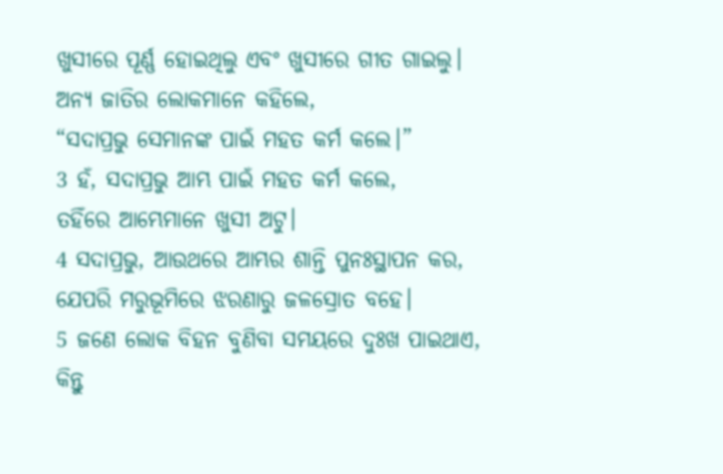ଖୁସୀରେ ପୂର୍ଣ୍ଣ ହୋଇଥିଲୁ ଏବଂ ଖୁସୀରେ ଗୀତ ଗାଇଲୁ।
ଅନ୍ୟ ଜାତିର ଲୋକମାନେ କହିଲେ,
“ସଦାପ୍ରଭୁ ସେମାନଙ୍କ ପାଇଁ ମହତ କର୍ମ କଲେ।”
3 ହଁ, ସଦାପ୍ରଭୁ ଆମ୍ଭ ପାଇଁ ମହତ କର୍ମ କଲେ,
ତହିଁରେ ଆମ୍ଭେମାନେ ଖୁସୀ ଅଟୁ।
4 ସଦାପ୍ରଭୁ, ଆଉଥରେ ଆମ୍ଭର ଶାନ୍ତି ପୁନଃସ୍ଥାପନ କର,
ଯେପରି ମରୁଭୂମିରେ ଝରଣାରୁ ଜଳସ୍ରୋତ ବହେ।
5 ଜଣେ ଲୋକ ବିହନ ବୁଣିବା ସମୟରେ ଦୁଃଖ ପାଇଥାଏ,
କିନ୍ତୁ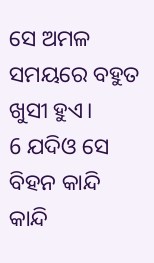ସେ ଅମଳ ସମୟରେ ବହୁତ ଖୁସୀ ହୁଏ।
6 ଯଦିଓ ସେ ବିହନ କାନ୍ଦି କାନ୍ଦି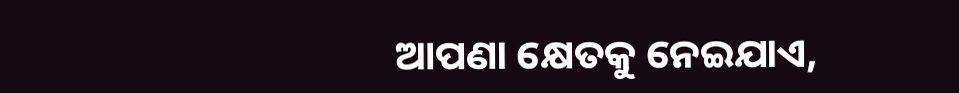ଆପଣା କ୍ଷେତକୁ ନେଇଯାଏ,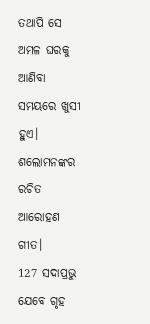ତଥାପି ସେ ଅମଳ ଘରକୁ ଆଣିବା ସମୟରେ ଖୁସୀ ହୁଏ।
ଶଲୋମନଙ୍କର ରଚିତ ଆରୋହଣ ଗୀତ।
127 ସଦାପ୍ରଭୁ ଯେବେ ଗୃହ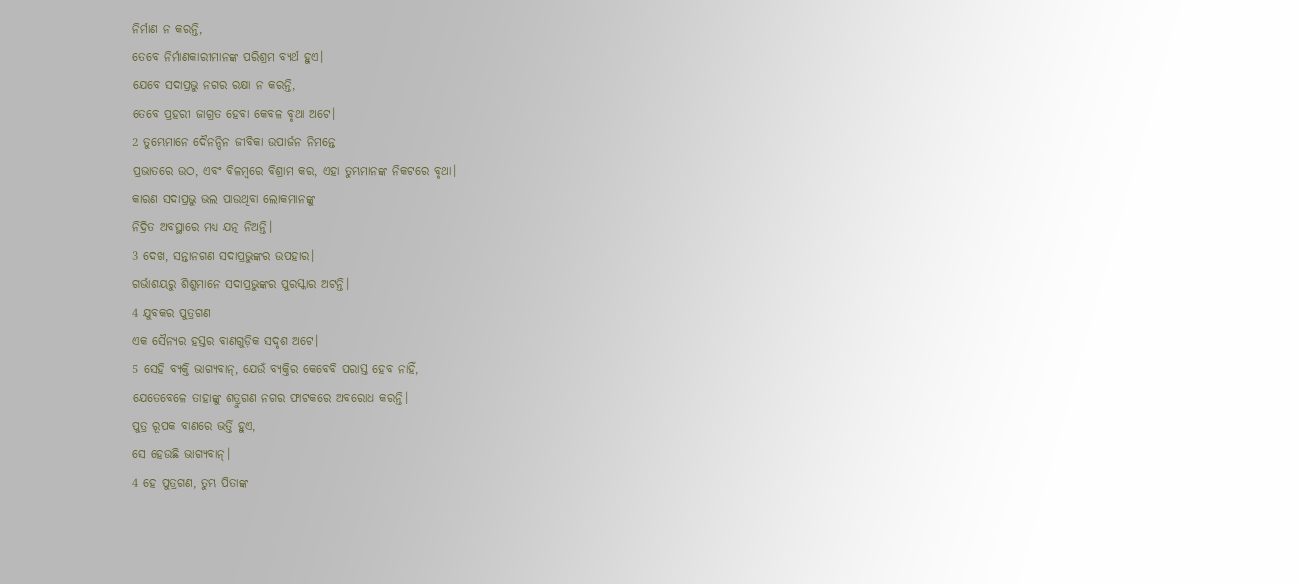ନିର୍ମାଣ ନ କରନ୍ତି,
ତେବେ ନିର୍ମାଣକାରୀମାନଙ୍କ ପରିଶ୍ରମ ବ୍ୟର୍ଥ ହୁଏ।
ଯେବେ ସଦାପ୍ରଭୁ ନଗର ରକ୍ଷା ନ କରନ୍ତି,
ତେବେ ପ୍ରହରୀ ଜାଗ୍ରତ ହେବା କେବଳ ବୃଥା ଅଟେ।
2 ତୁମ୍ଭେମାନେ ଦୈନନ୍ଦିନ ଜୀବିକା ଉପାର୍ଜନ ନିମନ୍ତେ
ପ୍ରଭାତରେ ଉଠ, ଏବଂ ବିଳମ୍ବରେ ବିଶ୍ରାମ କର, ଏହା ତୁମ୍ଭମାନଙ୍କ ନିକଟରେ ବୃଥା।
କାରଣ ସଦାପ୍ରଭୁ ଭଲ ପାଉଥିବା ଲୋକମାନଙ୍କୁ
ନିଦ୍ରିତ ଅବସ୍ଥାରେ ମଧ୍ୟ ଯତ୍ନ ନିଅନ୍ତି।
3 ଦେଖ, ସନ୍ତାନଗଣ ସଦାପ୍ରଭୁଙ୍କର ଉପହାର।
ଗର୍ଭାଶୟରୁ ଶିଶୁମାନେ ସଦାପ୍ରଭୁଙ୍କର ପୁରସ୍କାର ଅଟନ୍ତି।
4 ଯୁବକର ପୁତ୍ରଗଣ
ଏକ ସୈନ୍ୟର ହସ୍ତର ବାଣଗୁଡ଼ିକ ସଦୃଶ ଅଟେ।
5 ସେହି ବ୍ୟକ୍ତି ଭାଗ୍ୟବାନ୍, ଯେଉଁ ବ୍ୟକ୍ତିର କେବେବି ପରାସ୍ତ ହେବ ନାହିଁ,
ଯେତେବେଳେ ତାହାଙ୍କୁ ଶତ୍ରୁଗଣ ନଗର ଫାଟକରେ ଅବରୋଧ କରନ୍ତି।
ପୁତ୍ର ରୂପକ ବାଣରେ ଭର୍ତ୍ତି ହୁଏ,
ସେ ହେଉଛି ଭାଗ୍ୟବାନ୍।
4 ହେ ପୁତ୍ରଗଣ, ତୁମ୍ଭ ପିତାଙ୍କ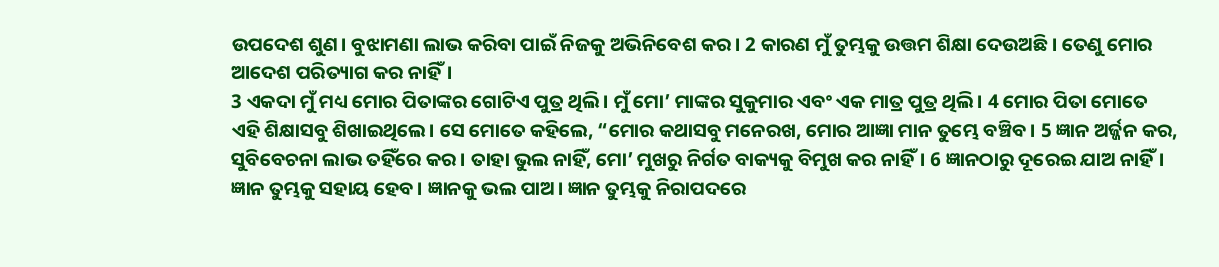ଉପଦେଶ ଶୁଣ। ବୁଝାମଣା ଲାଭ କରିବା ପାଇଁ ନିଜକୁ ଅଭିନିବେଶ କର। 2 କାରଣ ମୁଁ ତୁମ୍ଭକୁ ଉତ୍ତମ ଶିକ୍ଷା ଦେଉଅଛି। ତେଣୁ ମୋର ଆଦେଶ ପରିତ୍ୟାଗ କର ନାହିଁ।
3 ଏକଦା ମୁଁ ମଧ୍ୟ ମୋର ପିତାଙ୍କର ଗୋଟିଏ ପୁତ୍ର ଥିଲି। ମୁଁ ମୋ’ ମାଙ୍କର ସୁକୁମାର ଏବଂ ଏକ ମାତ୍ର ପୁତ୍ର ଥିଲି। 4 ମୋର ପିତା ମୋତେ ଏହି ଶିକ୍ଷାସବୁ ଶିଖାଇଥିଲେ। ସେ ମୋତେ କହିଲେ, “ମୋର କଥାସବୁ ମନେରଖ, ମୋର ଆଜ୍ଞା ମାନ ତୁମ୍ଭେ ବଞ୍ଚିବ। 5 ଜ୍ଞାନ ଅର୍ଜ୍ଜନ କର, ସୁବିବେଚନା ଲାଭ ତହିଁରେ କର। ତାହା ଭୁଲ ନାହିଁ, ମୋ’ ମୁଖରୁ ନିର୍ଗତ ବାକ୍ୟକୁ ବିମୁଖ କର ନାହିଁ। 6 ଜ୍ଞାନଠାରୁ ଦୂରେଇ ଯାଅ ନାହିଁ। ଜ୍ଞାନ ତୁମ୍ଭକୁ ସହାୟ ହେବ। ଜ୍ଞାନକୁ ଭଲ ପାଅ। ଜ୍ଞାନ ତୁମ୍ଭକୁ ନିରାପଦରେ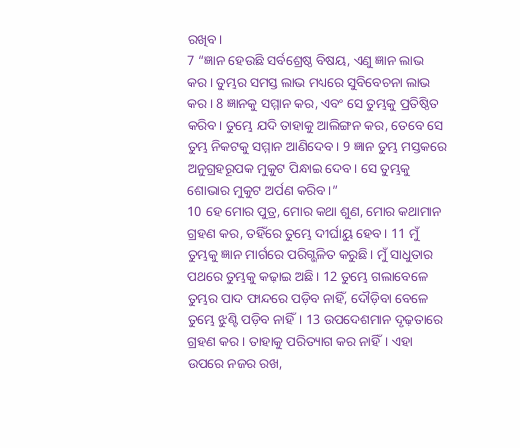ରଖିବ।
7 “ଜ୍ଞାନ ହେଉଛି ସର୍ବଶ୍ରେଷ୍ଠ ବିଷୟ, ଏଣୁ ଜ୍ଞାନ ଲାଭ କର। ତୁମ୍ଭର ସମସ୍ତ ଲାଭ ମଧ୍ୟରେ ସୁବିବେଚନା ଲାଭ କର। 8 ଜ୍ଞାନକୁ ସମ୍ମାନ କର, ଏବଂ ସେ ତୁମ୍ଭକୁ ପ୍ରତିଷ୍ଠିତ କରିବ। ତୁମ୍ଭେ ଯଦି ତାହାକୁ ଆଲିଙ୍ଗନ କର, ତେବେ ସେ ତୁମ୍ଭ ନିକଟକୁ ସମ୍ମାନ ଆଣିଦେବ। 9 ଜ୍ଞାନ ତୁମ୍ଭ ମସ୍ତକରେ ଅନୁଗ୍ରହରୂପକ ମୁକୁଟ ପିନ୍ଧାଇ ଦେବ। ସେ ତୁମ୍ଭକୁ ଶୋଭାର ମୁକୁଟ ଅର୍ପଣ କରିବ।”
10 ହେ ମୋର ପୁତ୍ର, ମୋର କଥା ଶୁଣ, ମୋର କଥାମାନ ଗ୍ରହଣ କର, ତହିଁରେ ତୁମ୍ଭେ ଦୀର୍ଘାୟୁ ହେବ। 11 ମୁଁ ତୁମ୍ଭକୁ ଜ୍ଞାନ ମାର୍ଗରେ ପରିଗ୍ଭଳିତ କରୁଛି। ମୁଁ ସାଧୁତାର ପଥରେ ତୁମ୍ଭକୁ କଢ଼ାଇ ଅଛି। 12 ତୁମ୍ଭେ ଗଲାବେଳେ ତୁମ୍ଭର ପାଦ ଫାନ୍ଦରେ ପଡ଼ିବ ନାହିଁ, ଦୌଡ଼ିବା ବେଳେ ତୁମ୍ଭେ ଝୁଣ୍ଟି ପଡ଼ିବ ନାହିଁ। 13 ଉପଦେଶମାନ ଦୃଢ଼ତାରେ ଗ୍ରହଣ କର। ତାହାକୁ ପରିତ୍ୟାଗ କର ନାହିଁ। ଏହା ଉପରେ ନଜର ରଖ,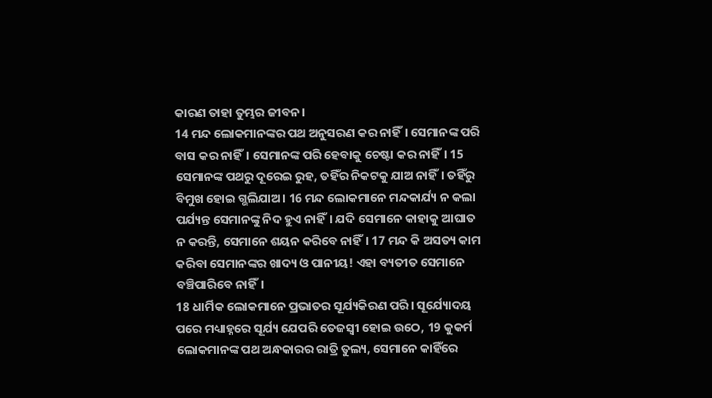କାରଣ ତାହା ତୁମ୍ଭର ଜୀବନ।
14 ମନ୍ଦ ଲୋକମାନଙ୍କର ପଥ ଅନୁସରଣ କର ନାହିଁ। ସେମାନଙ୍କ ପରି ବାସ କର ନାହିଁ। ସେମାନଙ୍କ ପରି ହେବାକୁ ଚେଷ୍ଟା କର ନାହିଁ। 15 ସେମାନଙ୍କ ପଥରୁ ଦୂରେଇ ରୁହ, ତହିଁର ନିକଟକୁ ଯାଅ ନାହିଁ। ତହିଁରୁ ବିମୁଖ ହୋଇ ଗ୍ଭଲିଯାଅ। 16 ମନ୍ଦ ଲୋକମାନେ ମନ୍ଦକାର୍ଯ୍ୟ ନ କଲା ପର୍ଯ୍ୟନ୍ତ ସେମାନଙ୍କୁ ନିଦ ହୁଏ ନାହିଁ। ଯଦି ସେମାନେ କାହାକୁ ଆଘାତ ନ କରନ୍ତି, ସେମାନେ ଶୟନ କରିବେ ନାହିଁ। 17 ମନ୍ଦ କି ଅସତ୍ୟ କାମ କରିବା ସେମାନଙ୍କର ଖାଦ୍ୟ ଓ ପାନୀୟ! ଏହା ବ୍ୟତୀତ ସେମାନେ ବଞ୍ଚିପାରିବେ ନାହିଁ।
18 ଧାର୍ମିକ ଲୋକମାନେ ପ୍ରଭାତର ସୂର୍ଯ୍ୟକିରଣ ପରି। ସୂର୍ଯ୍ୟୋଦୟ ପରେ ମଧ୍ୟାହ୍ନରେ ସୂର୍ଯ୍ୟ ଯେପରି ତେଜସ୍ୱୀ ହୋଇ ଉଠେ, 19 କୁକର୍ମ ଲୋକମାନଙ୍କ ପଥ ଅନ୍ଧକାରର ରାତ୍ରି ତୁଲ୍ୟ, ସେମାନେ କାହିଁରେ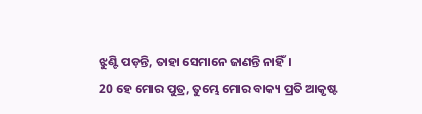ଝୁଣ୍ଟି ପଡ଼ନ୍ତି, ତାହା ସେମାନେ ଜାଣନ୍ତି ନାହିଁ।
20 ହେ ମୋର ପୁତ୍ର, ତୁମ୍ଭେ ମୋର ବାକ୍ୟ ପ୍ରତି ଆକୃଷ୍ଟ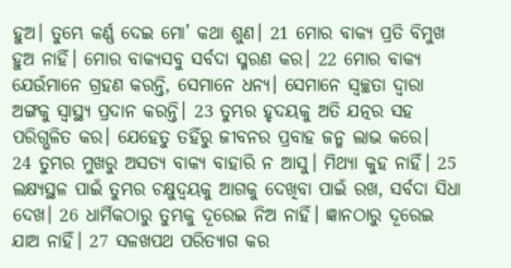ହୁଅ। ତୁମ୍ଭେ କର୍ଣ୍ଣ ଦେଇ ମୋ’ କଥା ଶୁଣ। 21 ମୋର ବାକ୍ୟ ପ୍ରତି ବିମୁଖ ହୁଅ ନାହିଁ। ମୋର ବାକ୍ୟସବୁ ସର୍ବଦା ସ୍ମରଣ କର। 22 ମୋର ବାକ୍ୟ ଯେଉଁମାନେ ଗ୍ରହଣ କରନ୍ତି, ସେମାନେ ଧନ୍ୟ। ସେମାନେ ସ୍ୱଚ୍ଛତା ଦ୍ୱାରା ଅଙ୍ଗକୁ ସ୍ୱାସ୍ଥ୍ୟ ପ୍ରଦାନ କରନ୍ତି। 23 ତୁମ୍ଭର ହୃଦୟକୁ ଅତି ଯତ୍ନର ସହ ପରିଗ୍ଭଳିତ କର। ଯେହେତୁ ତହିଁରୁ ଜୀବନର ପ୍ରବାହ ଜନ୍ମ ଲାଭ କରେ।
24 ତୁମ୍ଭର ମୁଖରୁ ଅସତ୍ୟ ବାକ୍ୟ ବାହାରି ନ ଆସୁ। ମିଥ୍ୟା କୁହ ନାହିଁ। 25 ଲକ୍ଷ୍ୟସ୍ଥଳ ପାଇଁ ତୁମ୍ଭର ଚକ୍ଷୁଦ୍ୱୟକୁ ଆଗକୁ ଦେଖିବା ପାଇଁ ରଖ, ସର୍ବଦା ସିଧା ଦେଖ। 26 ଧାର୍ମିକଠାରୁ ତୁମ୍ଭକୁ ଦୂରେଇ ନିଅ ନାହିଁ। ଜ୍ଞାନଠାରୁ ଦୂରେଇ ଯାଅ ନାହିଁ। 27 ସଳଖପଥ ପରିତ୍ୟାଗ କର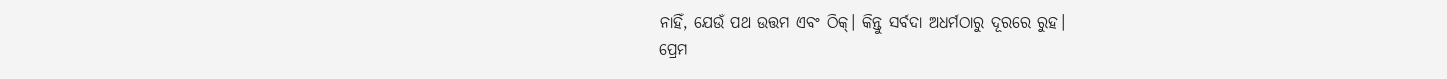ନାହିଁ, ଯେଉଁ ପଥ ଉତ୍ତମ ଏବଂ ଠିକ୍। କିନ୍ତୁ ସର୍ବଦା ଅଧର୍ମଠାରୁ ଦୂରରେ ରୁହ।
ପ୍ରେମ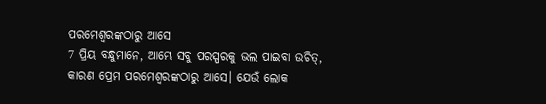ପରମେଶ୍ୱରଙ୍କଠାରୁ ଆସେ
7 ପ୍ରିୟ ବନ୍ଧୁମାନେ, ଆମ୍ଭେ ସବୁ ପରସ୍ପରକୁ ଭଲ ପାଇବା ଉଚିତ୍, କାରଣ ପ୍ରେମ ପରମେଶ୍ୱରଙ୍କଠାରୁ ଆସେ। ଯେଉଁ ଲୋକ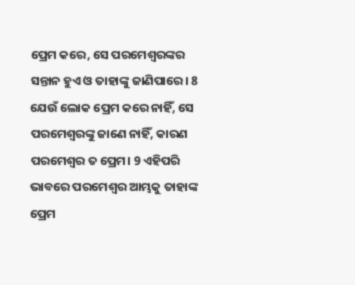ପ୍ରେମ କରେ, ସେ ପରମେଶ୍ୱରଙ୍କର ସନ୍ତାନ ହୁଏ ଓ ତାହାଙ୍କୁ ଜାଣିପାରେ। 8 ଯେଉଁ ଲୋକ ପ୍ରେମ କରେ ନାହିଁ, ସେ ପରମେଶ୍ୱରଙ୍କୁ ଜାଣେ ନାହିଁ, କାରଣ ପରମେଶ୍ୱର ତ ପ୍ରେମ। 9 ଏହିପରି ଭାବରେ ପରମେଶ୍ୱର ଆମ୍ଭକୁ ତାହାଙ୍କ ପ୍ରେମ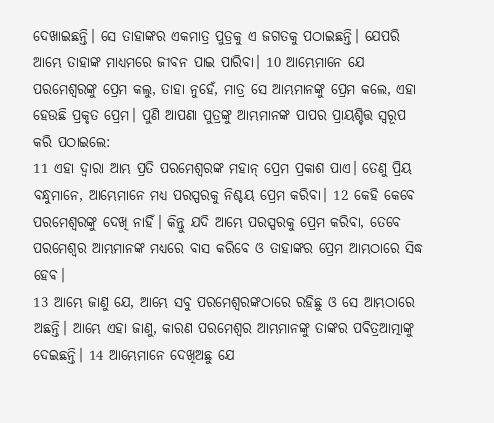ଦେଖାଇଛନ୍ତି। ସେ ତାହାଙ୍କର ଏକମାତ୍ର ପୁତ୍ରକୁ ଏ ଜଗତକୁ ପଠାଇଛନ୍ତି। ଯେପରି ଆମ୍ଭେ ତାହାଙ୍କ ମାଧ୍ୟମରେ ଜୀବନ ପାଇ ପାରିବା। 10 ଆମ୍ଭେମାନେ ଯେ ପରମେଶ୍ୱରଙ୍କୁ ପ୍ରେମ କଲୁ, ତାହା ନୁହେଁ, ମାତ୍ର ସେ ଆମ୍ଭମାନଙ୍କୁ ପ୍ରେମ କଲେ, ଏହା ହେଉଛି ପ୍ରକୃତ ପ୍ରେମ। ପୁଣି ଆପଣା ପୁତ୍ରଙ୍କୁ ଆମ୍ଭମାନଙ୍କ ପାପର ପ୍ରାୟଶ୍ଚିତ୍ତ ସ୍ୱରୂପ କରି ପଠାଇଲେ:
11 ଏହା ଦ୍ୱାରା ଆମ୍ଭ ପ୍ରତି ପରମେଶ୍ୱରଙ୍କ ମହାନ୍ ପ୍ରେମ ପ୍ରକାଶ ପାଏ। ତେଣୁ ପ୍ରିୟ ବନ୍ଧୁମାନେ, ଆମ୍ଭେମାନେ ମଧ୍ୟ ପରସ୍ପରକୁ ନିଶ୍ଚୟ ପ୍ରେମ କରିବା। 12 କେହି କେବେ ପରମେଶ୍ୱରଙ୍କୁ ଦେଖି ନାହିଁ। କିନ୍ତୁ ଯଦି ଆମ୍ଭେ ପରସ୍ପରକୁ ପ୍ରେମ କରିବା, ତେବେ ପରମେଶ୍ୱର ଆମ୍ଭମାନଙ୍କ ମଧ୍ୟରେ ବାସ କରିବେ ଓ ତାହାଙ୍କର ପ୍ରେମ ଆମ୍ଭଠାରେ ସିଦ୍ଧ ହେବ।
13 ଆମ୍ଭେ ଜାଣୁ ଯେ, ଆମ୍ଭେ ସବୁ ପରମେଶ୍ୱରଙ୍କଠାରେ ରହିଛୁ ଓ ସେ ଆମ୍ଭଠାରେ ଅଛନ୍ତି। ଆମ୍ଭେ ଏହା ଜାଣୁ, କାରଣ ପରମେଶ୍ୱର ଆମ୍ଭମାନଙ୍କୁ ତାଙ୍କର ପବିତ୍ରଆତ୍ମାଙ୍କୁ ଦେଇଛନ୍ତି। 14 ଆମ୍ଭେମାନେ ଦେଖିଅଛୁ ଯେ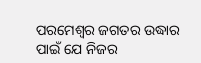ପରମେଶ୍ୱର ଜଗତର ଉଦ୍ଧାର ପାଇଁ ଯେ ନିଜର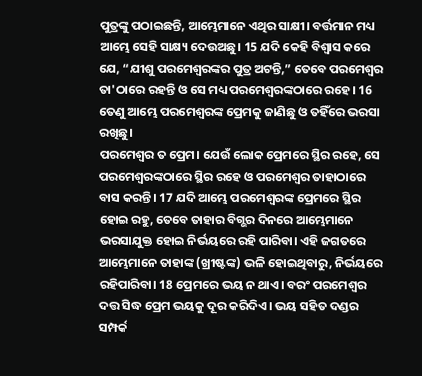ପୁତ୍ରଙ୍କୁ ପଠାଇଛନ୍ତି, ଆମ୍ଭେମାନେ ଏଥିର ସାକ୍ଷୀ। ବର୍ତ୍ତମାନ ମଧ୍ୟ ଆମ୍ଭେ ସେହି ସାକ୍ଷ୍ୟ ଦେଉଅଛୁ। 15 ଯଦି କେହି ବିଶ୍ୱାସ କରେ ଯେ, “ଯୀଶୁ ପରମେଶ୍ୱରଙ୍କର ପୁତ୍ର ଅଟନ୍ତି,” ତେବେ ପରମେଶ୍ୱର ତା'ଠାରେ ରହନ୍ତି ଓ ସେ ମଧ୍ୟ ପରମେଶ୍ୱରଙ୍କଠାରେ ରହେ। 16 ତେଣୁ ଆମ୍ଭେ ପରମେଶ୍ୱରଙ୍କ ପ୍ରେମକୁ ଜାଣିଛୁ ଓ ତହିଁରେ ଭରସା ରଖିଛୁ।
ପରମେଶ୍ୱର ତ ପ୍ରେମ। ଯେଉଁ ଲୋକ ପ୍ରେମରେ ସ୍ଥିର ରହେ, ସେ ପରମେଶ୍ୱରଙ୍କଠାରେ ସ୍ଥିର ରହେ ଓ ପରମେଶ୍ୱର ତାହାଠାରେ ବାସ କରନ୍ତି। 17 ଯଦି ଆମ୍ଭେ ପରମେଶ୍ୱରଙ୍କ ପ୍ରେମରେ ସ୍ଥିର ହୋଇ ରହୁ, ତେବେ ତାହାର ବିଗ୍ଭର ଦିନରେ ଆମ୍ଭେମାନେ ଭରସାଯୁକ୍ତ ହୋଇ ନିର୍ଭୟରେ ରହି ପାରିବା। ଏହି ଜଗତରେ ଆମ୍ଭେମାନେ ତାହାଙ୍କ (ଖ୍ରୀଷ୍ଟଙ୍କ) ଭଳି ହୋଇଥିବାରୁ, ନିର୍ଭୟରେ ରହିପାରିବା। 18 ପ୍ରେମରେ ଭୟ ନ ଥାଏ। ବରଂ ପରମେଶ୍ୱର ଦତ୍ତ ସିଦ୍ଧ ପ୍ରେମ ଭୟକୁ ଦୂର କରିଦିଏ। ଭୟ ସହିତ ଦଣ୍ଡର ସମ୍ପର୍କ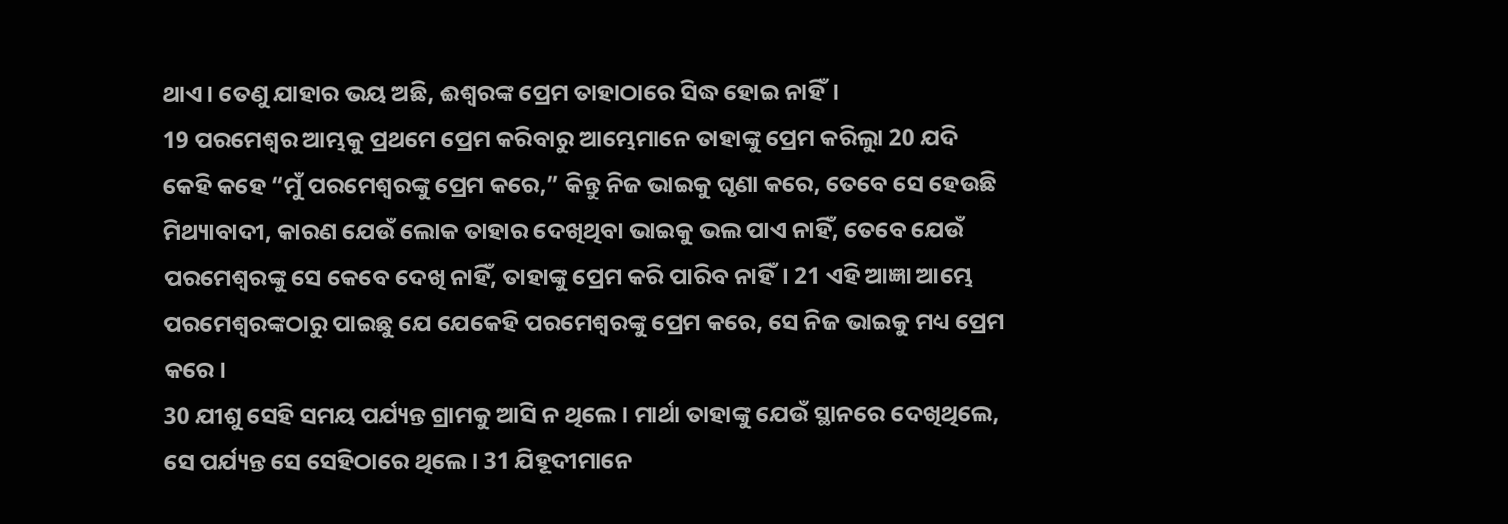ଥାଏ। ତେଣୁ ଯାହାର ଭୟ ଅଛି, ଈଶ୍ୱରଙ୍କ ପ୍ରେମ ତାହାଠାରେ ସିଦ୍ଧ ହୋଇ ନାହିଁ।
19 ପରମେଶ୍ୱର ଆମ୍ଭକୁ ପ୍ରଥମେ ପ୍ରେମ କରିବାରୁ ଆମ୍ଭେମାନେ ତାହାଙ୍କୁ ପ୍ରେମ କରିଲୁା 20 ଯଦି କେହି କହେ “ମୁଁ ପରମେଶ୍ୱରଙ୍କୁ ପ୍ରେମ କରେ,” କିନ୍ତୁ ନିଜ ଭାଇକୁ ଘୃଣା କରେ, ତେବେ ସେ ହେଉଛି ମିଥ୍ୟାବାଦୀ, କାରଣ ଯେଉଁ ଲୋକ ତାହାର ଦେଖିଥିବା ଭାଇକୁ ଭଲ ପାଏ ନାହିଁ, ତେବେ ଯେଉଁ ପରମେଶ୍ୱରଙ୍କୁ ସେ କେବେ ଦେଖି ନାହିଁ, ତାହାଙ୍କୁ ପ୍ରେମ କରି ପାରିବ ନାହିଁ। 21 ଏହି ଆଜ୍ଞା ଆମ୍ଭେ ପରମେଶ୍ୱରଙ୍କଠାରୁ ପାଇଛୁ ଯେ ଯେକେହି ପରମେଶ୍ୱରଙ୍କୁ ପ୍ରେମ କରେ, ସେ ନିଜ ଭାଇକୁ ମଧ୍ୟ ପ୍ରେମ କରେ।
30 ଯୀଶୁ ସେହି ସମୟ ପର୍ଯ୍ୟନ୍ତ ଗ୍ରାମକୁ ଆସି ନ ଥିଲେ। ମାର୍ଥା ତାହାଙ୍କୁ ଯେଉଁ ସ୍ଥାନରେ ଦେଖିଥିଲେ, ସେ ପର୍ଯ୍ୟନ୍ତ ସେ ସେହିଠାରେ ଥିଲେ। 31 ଯିହୂଦୀମାନେ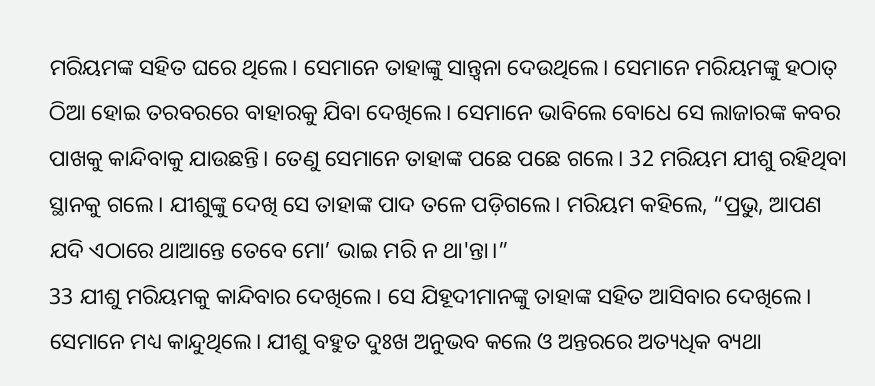ମରିୟମଙ୍କ ସହିତ ଘରେ ଥିଲେ। ସେମାନେ ତାହାଙ୍କୁ ସାନ୍ତ୍ୱନା ଦେଉଥିଲେ। ସେମାନେ ମରିୟମଙ୍କୁ ହଠାତ୍ ଠିଆ ହୋଇ ତରବରରେ ବାହାରକୁ ଯିବା ଦେଖିଲେ। ସେମାନେ ଭାବିଲେ ବୋଧେ ସେ ଲାଜାରଙ୍କ କବର ପାଖକୁ କାନ୍ଦିବାକୁ ଯାଉଛନ୍ତି। ତେଣୁ ସେମାନେ ତାହାଙ୍କ ପଛେ ପଛେ ଗଲେ। 32 ମରିୟମ ଯୀଶୁ ରହିଥିବା ସ୍ଥାନକୁ ଗଲେ। ଯୀଶୁଙ୍କୁ ଦେଖି ସେ ତାହାଙ୍କ ପାଦ ତଳେ ପଡ଼ିଗଲେ। ମରିୟମ କହିଲେ, “ପ୍ରଭୁ, ଆପଣ ଯଦି ଏଠାରେ ଥାଆନ୍ତେ ତେବେ ମୋ’ ଭାଇ ମରି ନ ଥା'ନ୍ତା।”
33 ଯୀଶୁ ମରିୟମକୁ କାନ୍ଦିବାର ଦେଖିଲେ। ସେ ଯିହୂଦୀମାନଙ୍କୁ ତାହାଙ୍କ ସହିତ ଆସିବାର ଦେଖିଲେ। ସେମାନେ ମଧ୍ୟ କାନ୍ଦୁଥିଲେ। ଯୀଶୁ ବହୁତ ଦୁଃଖ ଅନୁଭବ କଲେ ଓ ଅନ୍ତରରେ ଅତ୍ୟଧିକ ବ୍ୟଥା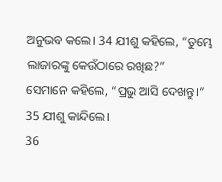ଅନୁଭବ କଲେ। 34 ଯୀଶୁ କହିଲେ, “ତୁମ୍ଭେ ଲାଜାରଙ୍କୁ କେଉଁଠାରେ ରଖିଛ?”
ସେମାନେ କହିଲେ, “ପ୍ରଭୁ ଆସି ଦେଖନ୍ତୁ।”
35 ଯୀଶୁ କାନ୍ଦିଲେ।
36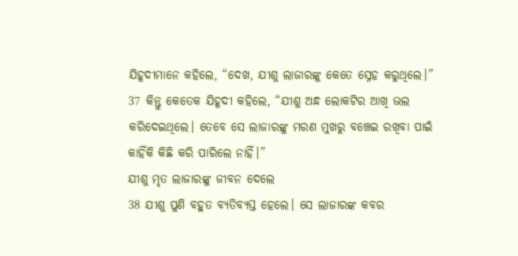ଯିହୂଦୀମାନେ କହିଲେ, “ଦେଖ, ଯୀଶୁ ଲାଜାରଙ୍କୁ କେତେ ସ୍ନେହ କରୁଥିଲେ।”
37 କିନ୍ତୁ କେତେକ ଯିହୂଦୀ କହିଲେ, “ଯୀଶୁ ଅନ୍ଧ ଲୋକଟିର ଆଖି ଭଲ କରିଦେଇଥିଲେ। ତେବେ ସେ ଲାଜାରଙ୍କୁ ମରଣ ମୁଖରୁ ବଞ୍ଚେଇ ରଖିବା ପାଇଁ କାହିଁକି କିଛି କରି ପାରିଲେ ନାହିଁ।”
ଯୀଶୁ ମୃତ ଲାଜାରଙ୍କୁ ଜୀବନ ଦେଲେ
38 ଯୀଶୁ ପୁଣି ବହୁତ ବ୍ୟତିବ୍ୟସ୍ତ ହେଲେ। ସେ ଲାଜାରଙ୍କ କବର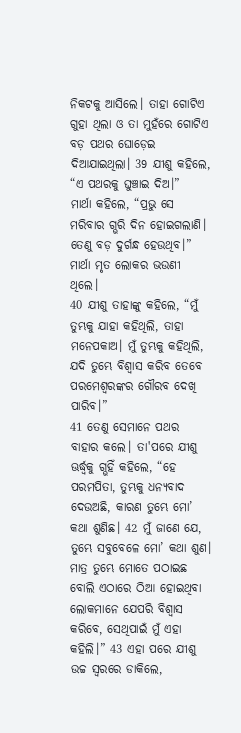ନିକଟକୁ ଆସିଲେ। ତାହା ଗୋଟିଏ ଗୁହା ଥିଲା ଓ ତା ମୁହଁରେ ଗୋଟିଏ ବଡ଼ ପଥର ଘୋଡ଼େଇ ଦିଆଯାଇଥିଲା। 39 ଯୀଶୁ କହିଲେ, “ଏ ପଥରକୁ ଘୁଞ୍ଚାଇ ଦିଅ।”
ମାର୍ଥା କହିଲେ, “ପ୍ରଭୁ ସେ ମରିବାର ଗ୍ଭରି ଦିନ ହୋଇଗଲାଣି। ତେଣୁ ବଡ଼ ଦୁର୍ଗନ୍ଧ ହେଉଥିବ।” ମାର୍ଥା ମୃତ ଲୋକର ଭଉଣୀ ଥିଲେ।
40 ଯୀଶୁ ତାହାଙ୍କୁ କହିଲେ, “ମୁଁ ତୁମ୍ଭକୁ ଯାହା କହିଥିଲି, ତାହା ମନେପକାଅ। ମୁଁ ତୁମ୍ଭକୁ କହିଥିଲି, ଯଦି ତୁମ୍ଭେ ବିଶ୍ୱାସ କରିବ ତେବେ ପରମେଶ୍ୱରଙ୍କର ଗୌରବ ଦେଖି ପାରିବ।”
41 ତେଣୁ ସେମାନେ ପଥର ବାହାର କଲେ। ତା'ପରେ ଯୀଶୁ ଊର୍ଦ୍ଧ୍ୱକୁ ଗ୍ଭହିଁ କହିଲେ, “ହେ ପରମପିତା, ତୁମ୍ଭକୁ ଧନ୍ୟବାଦ ଦେଉଅଛି, କାରଣ ତୁମ୍ଭେ ମୋ’ କଥା ଶୁଣିଛ। 42 ମୁଁ ଜାଣେ ଯେ, ତୁମ୍ଭେ ସବୁବେଳେ ମୋ’ କଥା ଶୁଣ। ମାତ୍ର ତୁମ୍ଭେ ମୋତେ ପଠାଇଛ ବୋଲି ଏଠାରେ ଠିଆ ହୋଇଥିବା ଲୋକମାନେ ଯେପରି ବିଶ୍ୱାସ କରିବେ, ସେଥିପାଇଁ ମୁଁ ଏହା କହିଲି।” 43 ଏହା ପରେ ଯୀଶୁ ଉଚ୍ଚ ସ୍ୱରରେ ଡାକିଲେ,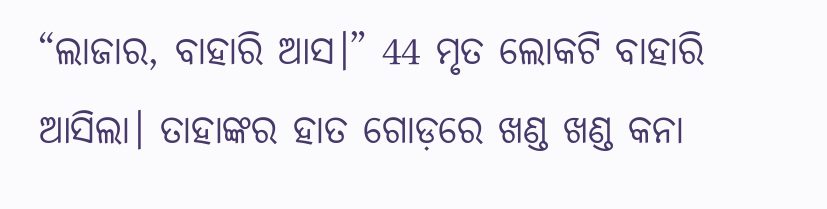“ଲାଜାର, ବାହାରି ଆସ।” 44 ମୃତ ଲୋକଟି ବାହାରି ଆସିଲା। ତାହାଙ୍କର ହାତ ଗୋଡ଼ରେ ଖଣ୍ଡ ଖଣ୍ଡ କନା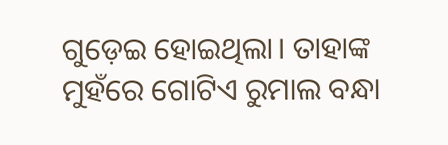ଗୁଡ଼େଇ ହୋଇଥିଲା। ତାହାଙ୍କ ମୁହଁରେ ଗୋଟିଏ ରୁମାଲ ବନ୍ଧା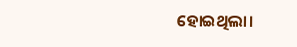ହୋଇଥିଲା।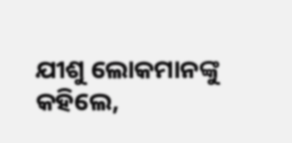ଯୀଶୁ ଲୋକମାନଙ୍କୁ କହିଲେ,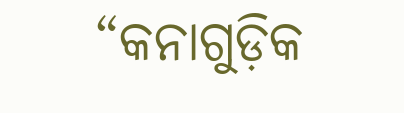“କନାଗୁଡ଼ିକ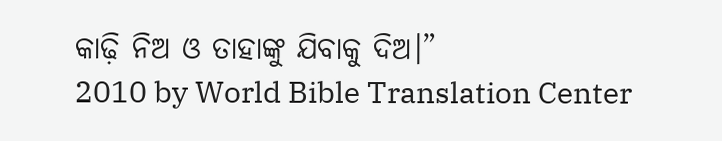କାଢ଼ି ନିଅ ଓ ତାହାଙ୍କୁ ଯିବାକୁ ଦିଅ।”
2010 by World Bible Translation Center